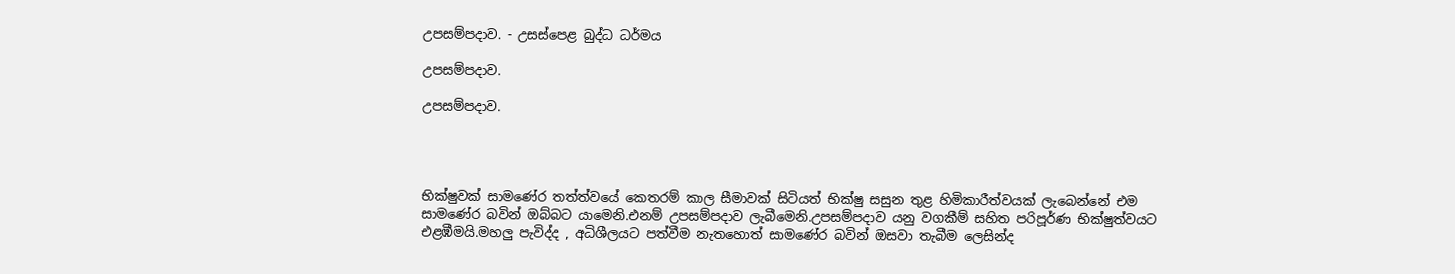උපසම්පදාව. - උසස්පෙළ බුද්ධ ධර්මය

උපසම්පදාව.

උපසම්පදාව.




භික්ෂුවක් සාමණේර තත්ත්වයේ කෙතරම් කාල සීමාවක් සිටියත් භික්ෂු සසුන තුළ හිමිකාරීත්වයක් ලැබෙන්නේ එම සාමණේර බවින් ඔබ්බට යාමෙනි.එනම් උපසම්පදාව ලැබීමෙනි.උපසම්පදාව යනු වගකීම් සහිත පරිපූර්ණ භික්ෂුත්වයට එළඹීමයි.මහලු පැවිද්ද , අධිශීලයට පත්වීම නැතහොත් සාමණේර බවින් ඔසවා තැබීම ලෙසින්ද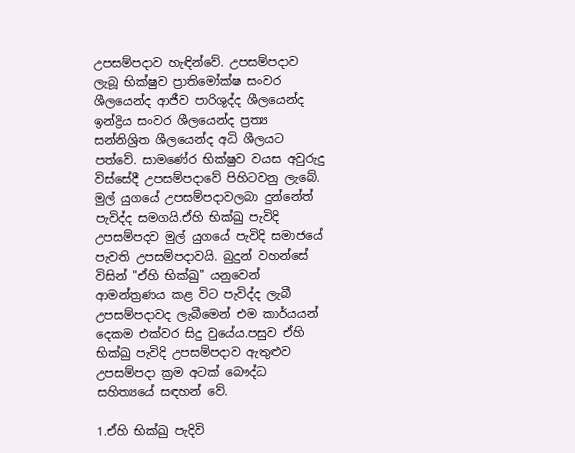උපසම්පදාව හැඳින්වේ. උපසම්පදාව ලැබූ භික්ෂුව ප්‍රාතිමෝක්ෂ සංවර ශීලයෙන්ද ආජීව පාරිශුද්ද ශීලයෙන්ද ඉන්ද්‍රිය සංවර ශීලයෙන්ද ප්‍රත්‍ය සන්නිශ්‍රිත ශීලයෙන්ද අධි ශීලයට පත්වේ. සාමණේර භික්ෂුව වයස අවුරුදු විස්සේදී උපසම්පදාවේ පිහිටවනු ලැබේ. මුල් යුගයේ උපසම්පදාවලබා දුන්නේත් පැවිද්ද සමගයි.ඒහි භික්ඛු පැවිදි උපසම්පදව මුල් යුගයේ පැවිදි සමාජයේ පැවති උපසම්පදාවයි. බුදුන් වහන්සේ විසින් "ඒහි භික්ඛු" යනුවෙන් ආමන්ත්‍රණය කළ විට පැවිද්ද ලැබී උපසම්පදාවද ලැබීමෙන් එම කාර්යයන් දෙකම එක්වර සිදු වුයේය.පසුව ඒහි භික්ඛු පැවිදි උපසම්පදාව ඇතුළුව උපසම්පදා ක්‍රම අටක් බෞද්ධ සහිත්‍යයේ සඳහන් වේ.

1.ඒහි භික්ඛු පැදිවි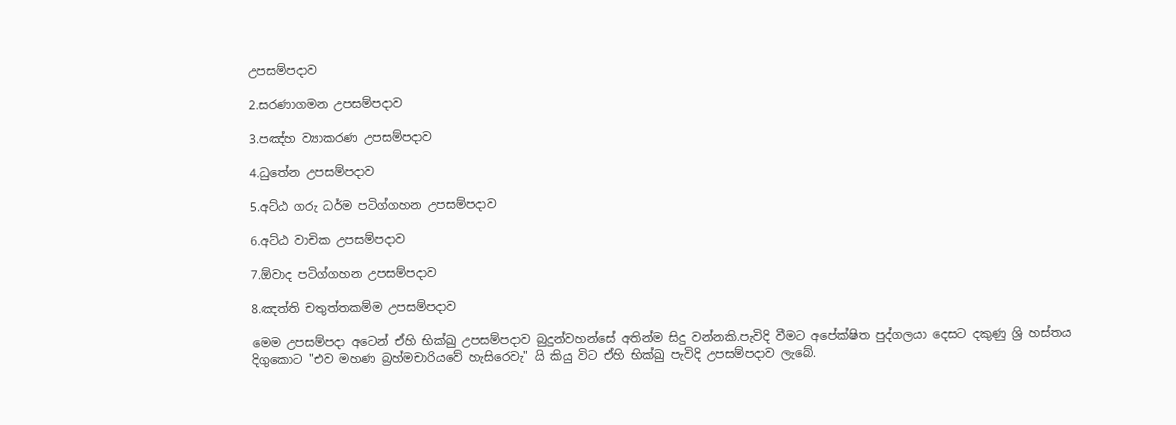උපසම්පදාව

2.සරණාගමන උපසම්පදාව

3.පඤ්හ ව්‍යාකරණ උපසම්පදාව

4.ධුතේන උපසම්පදාව

5.අට්ඨ ගරු ධර්ම පටිග්ගහන උපසම්පදාව

6.අට්ඨ වාචික උපසම්පදාව

7.ඕවාද පටිග්ගහන උපසම්පදාව

8.ඤත්ති චතුත්තකම්ම උපසම්පදාව

මෙම උපසම්පදා අටෙන් ඒහි භික්ඛු උපසම්පදාව බුදුන්වහන්සේ අතින්ම සිදු වන්නකි.පැවිදි වීමට අපේක්ෂිත පුද්ගලයා දෙසට දකුණු ශ්‍රි හස්තය දිගුකොට "එව මහණ බ්‍රහ්මචාරියවේ හැසිරෙවැ" යි කියු විට ඒහි භික්ඛු පැවිදි උපසම්පදාව ලැබේ.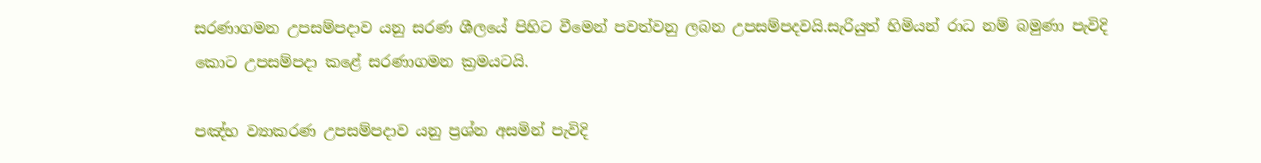සරණාගමන උපසම්පදාව යනු සරණ ශීලයේ පිහිට වීමෙන් පවත්වනු ලබන උපසම්පදවයි.සැරියුත් හිමියන් රාධ නම් බමුණා පැවිදි කොට උපසම්පදා කළේ සරණාගමන ක්‍රමයටයි.

පඤ්හ ව්‍යාකරණ උපසම්පදාව යනු ප්‍රශ්න අසමින් පැවිදි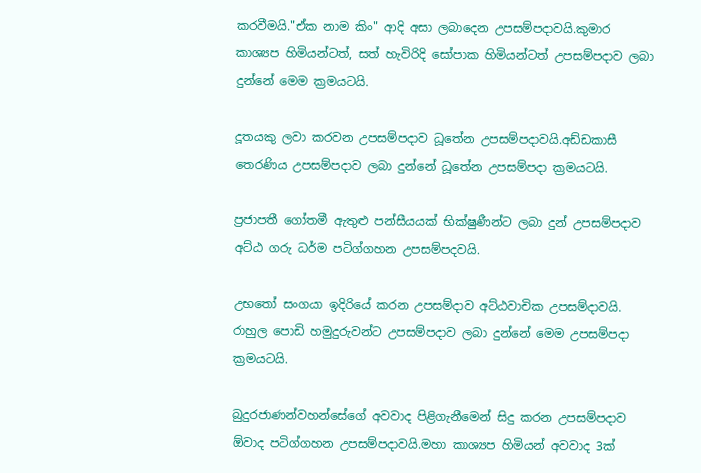කරවීමයි."ඒක නාම කිං" ආදි අසා ලබාදෙන උපසම්පදාවයි.කුමාර කාශ්‍යප හිමියන්ටත්, සත් හැවිරිදි සෝපාක හිමියන්ටත් උපසම්පදාව ලබා දුන්නේ මෙම ක්‍රමයටයි.

දූතයකු ලවා කරවන උපසම්පදාව ධූතේන උපසම්පදාවයි.අඩ්ඩකාසී තෙරණිය උපසම්පදාව ලබා දුන්නේ ධූතේන උපසම්පදා ක්‍රමයටයි.

ප්‍රජාපතී ගෝතමී ඇතුළු පන්සීයයක් භික්ෂුණීන්ට ලබා දුන් උපසම්පදාව අට්ඨ ගරු ධර්ම පටිග්ගහන උපසම්පදවයි.

උභතෝ සංගයා ඉදිරියේ කරන උපසම්දාව අට්ඨවාචික උපසම්දාවයි. රාහුල පොඩි හමුදුරුවන්ට උපසම්පදාව ලබා දුන්නේ මෙම උපසම්පදා ක්‍රමයටයි.

බුදුරජාණන්වහන්සේගේ අවවාද පිළිගැනීමෙන් සිදු කරන උපසම්පදාව ඕවාද පටිග්ගහන උපසම්පදාවයි.මහා කාශ්‍යප හිමියන් අවවාද 3ක්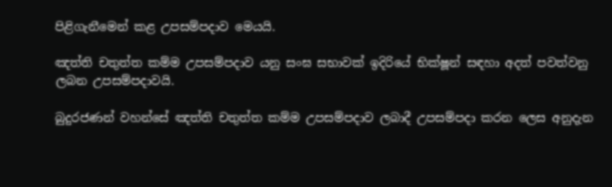පිළිගැනීමෙන් කළ උපසම්පදාව මෙයයි.

ඤත්ති චතුත්ත කම්ම උපසම්පදාව යනු සංඝ සභාවක් ඉදිරියේ භික්ෂූන් සඳහා අදත් පවත්වනු ලබන උපසම්පදාවයි.

බුදුරජණන් වහන්සේ ඤත්ති චතුත්ත කම්ම උපසම්පදාව ලබාදී උපසම්පදා කරන ලෙස අනුදැන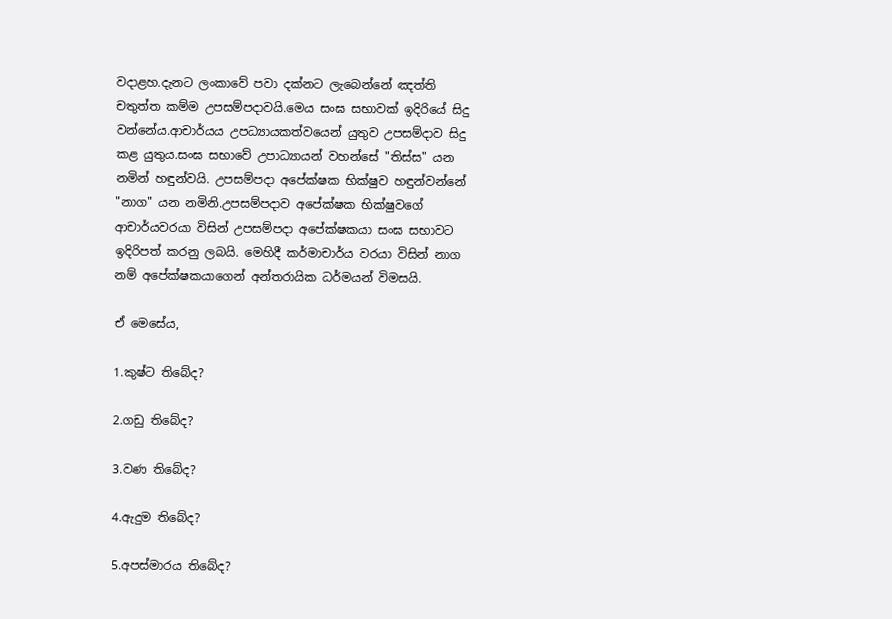වදාළහ.දැනට ලංකාවේ පවා දක්නට ලැබෙන්නේ ඤත්ති චතුත්ත කම්ම උපසම්පදාවයි.මෙය සංඝ සභාවක් ඉදිරියේ සිදු වන්නේය.ආචාර්යය උපධ්‍යායකත්වයෙන් යුතුව උපසම්දාව සිදු කළ යුතුය.සංඝ සභාවේ උපාධ්‍යායන් වහන්සේ "තිස්ස" යන නමින් හඳුන්වයි. උපසම්පදා අපේක්ෂක භික්ෂුව හඳුන්වන්නේ "නාග" යන නමිනි.උපසම්පදාව අපේක්ෂක භික්ෂුවගේ ආචාර්යවරයා විසින් උපසම්පදා අපේක්ෂකයා සංඝ සභාවට ඉදිරිපත් කරනු ලබයි. මෙහිදී කර්මාචාර්ය වරයා විසින් නාග නම් අපේක්ෂකයාගෙන් අන්තරායික ධර්මයන් විමසයි.

ඒ මෙසේය,

1.කුෂ්ට තිබේද?

2.ගඩු තිබේද?

3.වණ තිබේද?

4.ඇදුම තිබේද?

5.අපස්මාරය තිබේද?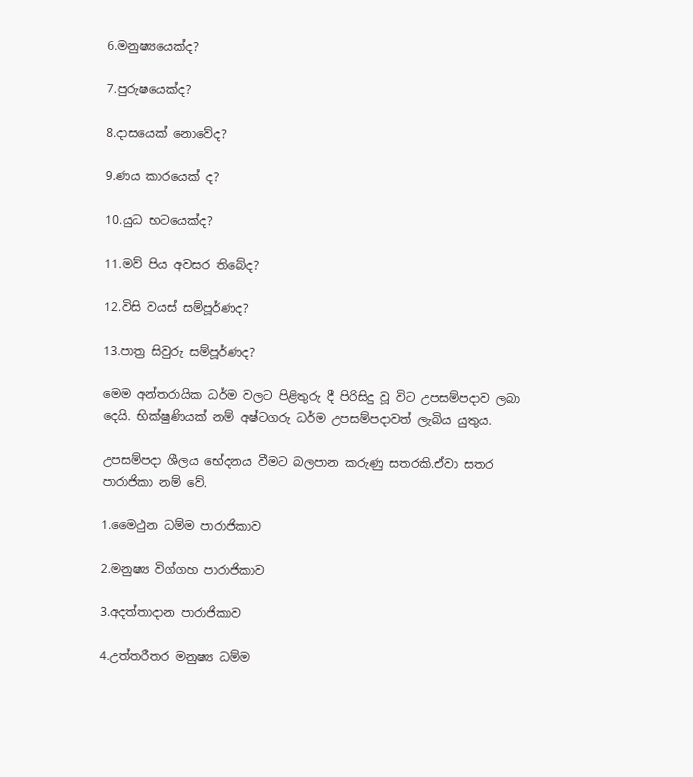6.මනුෂ්‍යයෙක්ද?

7.පුරුෂයෙක්ද?

8.දාසයෙක් නොවේද?

9.ණය කාරයෙක් ද?

10.යුධ භටයෙක්ද?

11.මව් පිය අවසර තිබේද?

12.විසි වයස් සම්පූර්ණද?

13.පාත්‍ර සිවුරු සම්පූර්ණද?

මෙම අන්තරායික ධර්ම වලට පිළිතුරු දී පිරිසිදු වූ විට උපසම්පදාව ලබා දෙයි. භික්ෂුණියක් නම් අෂ්ටගරු ධර්ම උපසම්පදාවත් ලැබිය යුතුය.

උපසම්පදා ශීලය භේදනය වීමට බලපාන කරුණු සතරකි.ඒවා සතර පාරාජිකා නම් වේ.

1.මෛථුන ධම්ම පාරාජිකාව

2.මනුෂ්‍ය විග්ගහ පාරාජිකාව

3.අදත්තාදාන පාරාජිකාව

4.උත්තරීතර මනුෂ්‍ය ධම්ම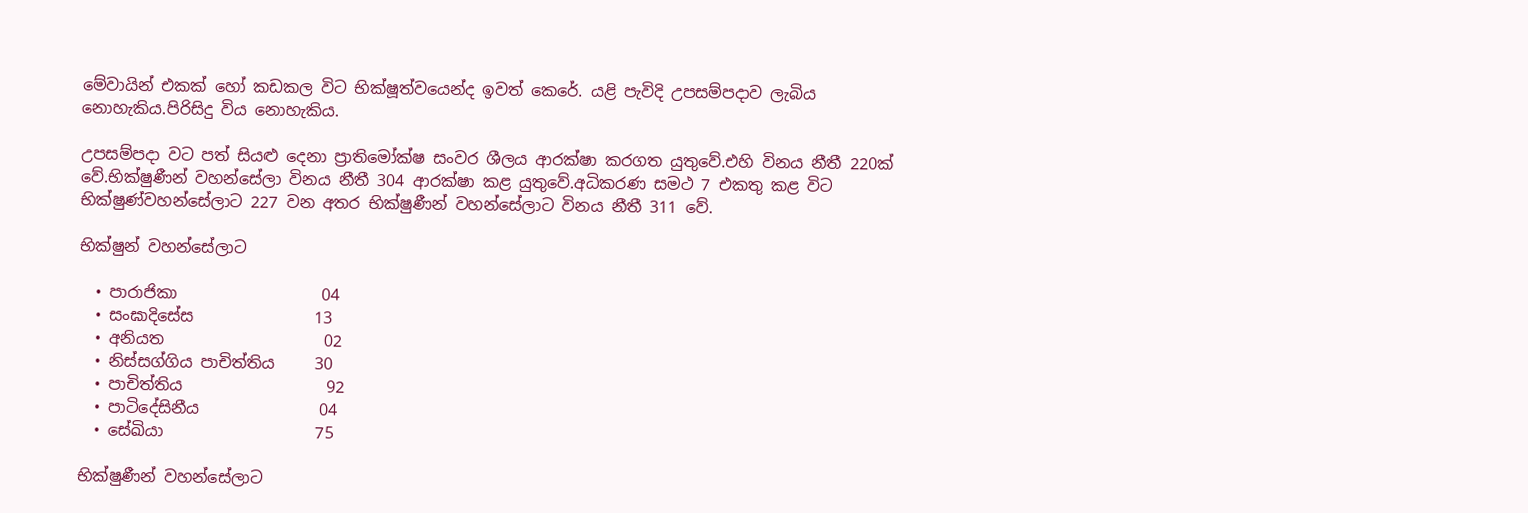මේවායින් එකක් හෝ කඩකල විට භික්ෂූත්වයෙන්ද ඉවත් කෙරේ. යළි පැවිදි උපසම්පදාව ලැබිය නොහැකිය.පිරිසිදු විය නොහැකිය.

උපසම්පදා වට පත් සියළු දෙනා ප්‍රාතිමෝක්ෂ සංවර ශීලය ආරක්ෂා කරගත යුතුවේ.එහි විනය නීතී 220ක් වේ.භික්ෂුණීන් වහන්සේලා විනය නීතී 304 ආරක්ෂා කළ යුතුවේ.අධිකරණ සමථ 7 එකතු කළ විට භික්ෂුණ්වහන්සේලාට 227 වන අතර භික්ෂුණීන් වහන්සේලාට විනය නීතී 311 වේ.

භික්ෂුන් වහන්සේලාට

  • පාරාජිකා                  04
  • සංඝාදිසේස               13
  • අනියත                    02
  • නිස්සග්ගිය පාචිත්තිය     30
  • පාචිත්තිය                  92
  • පාටිදේසිනීය               04
  • සේඛියා                   75

භික්ෂුණීන් වහන්සේලාට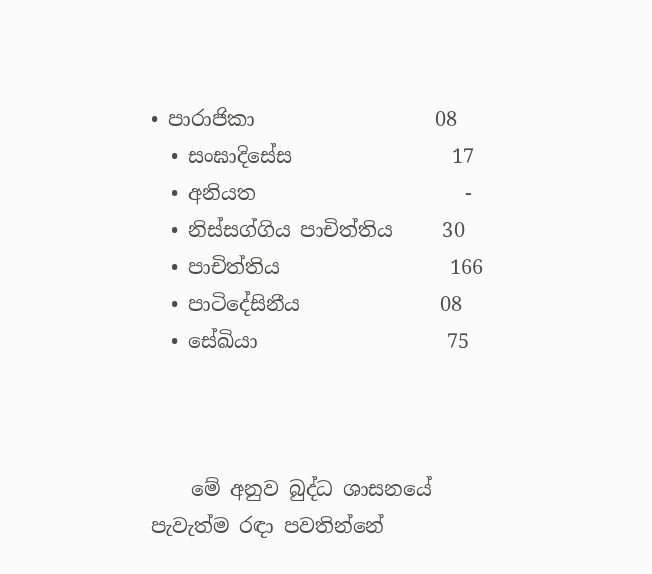• පාරාජිකා                  08
  • සංඝාදිසේස                17
  • අනියත                     -
  • නිස්සග්ගිය පාචිත්තිය     30
  • පාචිත්තිය                 166
  • පාටිදේසිනීය              08
  • සේඛියා                   75



    මේ අනුව බුද්ධ ශාසනයේ පැවැත්ම රඳා පවතින්නේ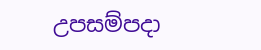උපසම්පදා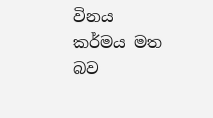විනය කර්මය මත බව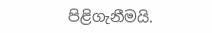පිළිගැනීමයි.